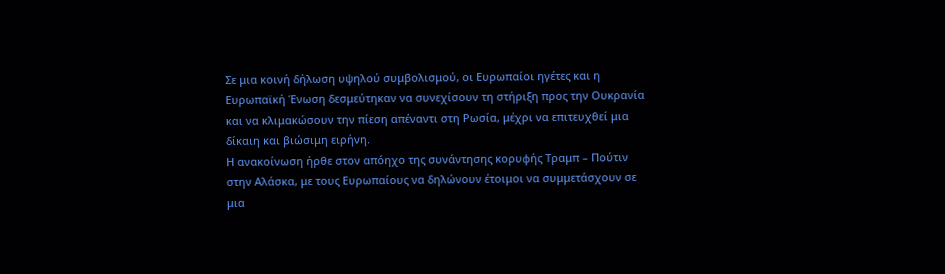Σε μια κοινή δήλωση υψηλού συμβολισμού, οι Ευρωπαίοι ηγέτες και η Ευρωπαϊκή Ένωση δεσμεύτηκαν να συνεχίσουν τη στήριξη προς την Ουκρανία και να κλιμακώσουν την πίεση απέναντι στη Ρωσία, μέχρι να επιτευχθεί μια δίκαιη και βιώσιμη ειρήνη.
Η ανακοίνωση ήρθε στον απόηχο της συνάντησης κορυφής Τραμπ – Πούτιν στην Αλάσκα, με τους Ευρωπαίους να δηλώνουν έτοιμοι να συμμετάσχουν σε μια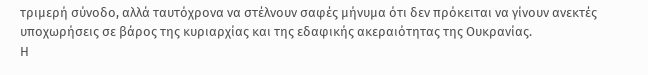τριμερή σύνοδο, αλλά ταυτόχρονα να στέλνουν σαφές μήνυμα ότι δεν πρόκειται να γίνουν ανεκτές υποχωρήσεις σε βάρος της κυριαρχίας και της εδαφικής ακεραιότητας της Ουκρανίας.
Η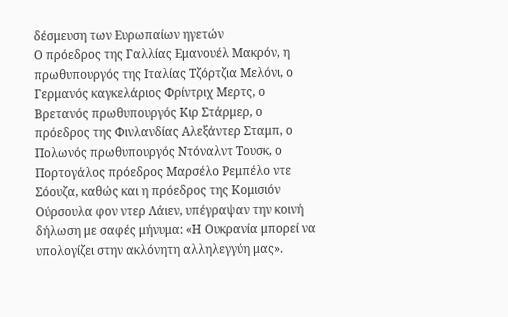δέσμευση των Ευρωπαίων ηγετών
Ο πρόεδρος της Γαλλίας Εμανουέλ Μακρόν, η πρωθυπουργός της Ιταλίας Τζόρτζια Μελόνι, ο Γερμανός καγκελάριος Φρίντριχ Μερτς, ο Βρετανός πρωθυπουργός Κιρ Στάρμερ, ο πρόεδρος της Φινλανδίας Αλεξάντερ Σταμπ, ο Πολωνός πρωθυπουργός Ντόναλντ Τουσκ, ο Πορτογάλος πρόεδρος Μαρσέλο Ρεμπέλο ντε Σόουζα, καθώς και η πρόεδρος της Κομισιόν Ούρσουλα φον ντερ Λάιεν, υπέγραψαν την κοινή δήλωση με σαφές μήνυμα: «Η Ουκρανία μπορεί να υπολογίζει στην ακλόνητη αλληλεγγύη μας».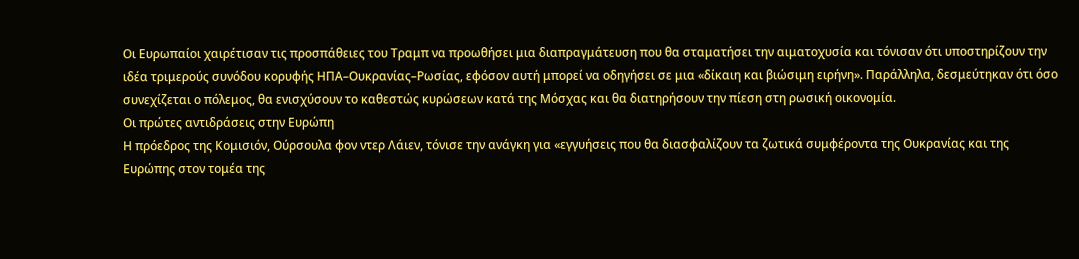Οι Ευρωπαίοι χαιρέτισαν τις προσπάθειες του Τραμπ να προωθήσει μια διαπραγμάτευση που θα σταματήσει την αιματοχυσία και τόνισαν ότι υποστηρίζουν την ιδέα τριμερούς συνόδου κορυφής ΗΠΑ–Ουκρανίας–Ρωσίας, εφόσον αυτή μπορεί να οδηγήσει σε μια «δίκαιη και βιώσιμη ειρήνη». Παράλληλα, δεσμεύτηκαν ότι όσο συνεχίζεται ο πόλεμος, θα ενισχύσουν το καθεστώς κυρώσεων κατά της Μόσχας και θα διατηρήσουν την πίεση στη ρωσική οικονομία.
Οι πρώτες αντιδράσεις στην Ευρώπη
Η πρόεδρος της Κομισιόν, Ούρσουλα φον ντερ Λάιεν, τόνισε την ανάγκη για «εγγυήσεις που θα διασφαλίζουν τα ζωτικά συμφέροντα της Ουκρανίας και της Ευρώπης στον τομέα της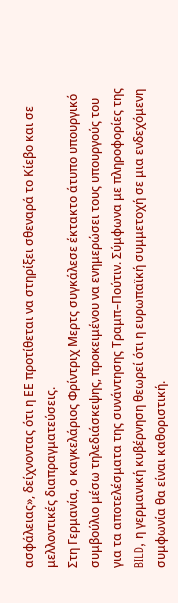ασφάλειας», δείχνοντας ότι η ΕΕ προτίθεται να στηρίξει σθεναρά το Κίεβο και σε μελλοντικές διαπραγματεύσεις.
Στη Γερμανία, ο καγκελάριος Φρίντριχ Μερτς συγκάλεσε έκτακτο άτυπο υπουργικό συμβούλιο μέσω τηλεδιάσκεψης, προκειμένου να ενημερώσει τους υπουργούς του για τα αποτελέσματα της συνάντησης Τραμπ–Πούτιν. Σύμφωνα με πληροφορίες της BILD, η γερμανική κυβέρνηση θεωρεί ότι η ευρωπαϊκή συμμετοχή σε μια ενδεχόμενη συμφωνία θα είναι καθοριστική.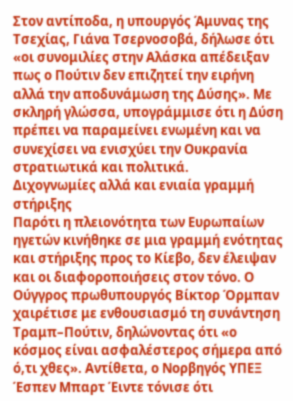Στον αντίποδα, η υπουργός Άμυνας της Τσεχίας, Γιάνα Τσερνοσοβά, δήλωσε ότι «οι συνομιλίες στην Αλάσκα απέδειξαν πως ο Πούτιν δεν επιζητεί την ειρήνη αλλά την αποδυνάμωση της Δύσης». Με σκληρή γλώσσα, υπογράμμισε ότι η Δύση πρέπει να παραμείνει ενωμένη και να συνεχίσει να ενισχύει την Ουκρανία στρατιωτικά και πολιτικά.
Διχογνωμίες αλλά και ενιαία γραμμή στήριξης
Παρότι η πλειονότητα των Ευρωπαίων ηγετών κινήθηκε σε μια γραμμή ενότητας και στήριξης προς το Κίεβο, δεν έλειψαν και οι διαφοροποιήσεις στον τόνο. Ο Ούγγρος πρωθυπουργός Βίκτορ Όρμπαν χαιρέτισε με ενθουσιασμό τη συνάντηση Τραμπ–Πούτιν, δηλώνοντας ότι «ο κόσμος είναι ασφαλέστερος σήμερα από ό,τι χθες». Αντίθετα, ο Νορβηγός ΥΠΕΞ Έσπεν Μπαρτ Έιντε τόνισε ότι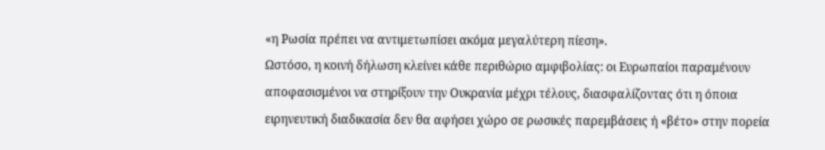«η Ρωσία πρέπει να αντιμετωπίσει ακόμα μεγαλύτερη πίεση».
Ωστόσο, η κοινή δήλωση κλείνει κάθε περιθώριο αμφιβολίας: οι Ευρωπαίοι παραμένουν αποφασισμένοι να στηρίξουν την Ουκρανία μέχρι τέλους, διασφαλίζοντας ότι η όποια ειρηνευτική διαδικασία δεν θα αφήσει χώρο σε ρωσικές παρεμβάσεις ή «βέτο» στην πορεία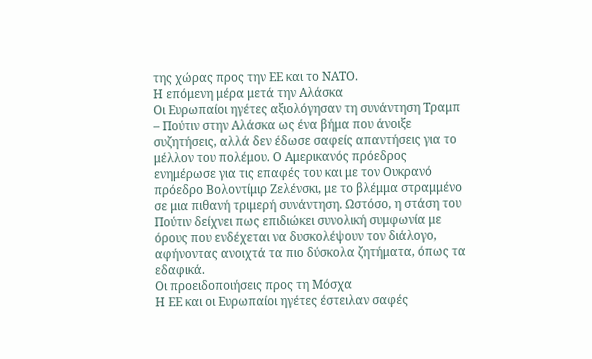της χώρας προς την ΕΕ και το ΝΑΤΟ.
Η επόμενη μέρα μετά την Αλάσκα
Οι Ευρωπαίοι ηγέτες αξιολόγησαν τη συνάντηση Τραμπ – Πούτιν στην Αλάσκα ως ένα βήμα που άνοιξε συζητήσεις, αλλά δεν έδωσε σαφείς απαντήσεις για το μέλλον του πολέμου. Ο Αμερικανός πρόεδρος ενημέρωσε για τις επαφές του και με τον Ουκρανό πρόεδρο Βολοντίμιρ Ζελένσκι, με το βλέμμα στραμμένο σε μια πιθανή τριμερή συνάντηση. Ωστόσο, η στάση του Πούτιν δείχνει πως επιδιώκει συνολική συμφωνία με όρους που ενδέχεται να δυσκολέψουν τον διάλογο, αφήνοντας ανοιχτά τα πιο δύσκολα ζητήματα, όπως τα εδαφικά.
Οι προειδοποιήσεις προς τη Μόσχα
Η ΕΕ και οι Ευρωπαίοι ηγέτες έστειλαν σαφές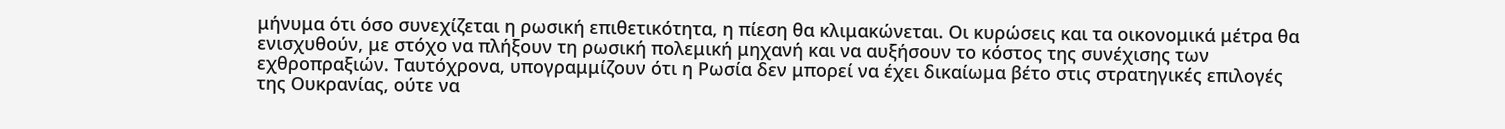μήνυμα ότι όσο συνεχίζεται η ρωσική επιθετικότητα, η πίεση θα κλιμακώνεται. Οι κυρώσεις και τα οικονομικά μέτρα θα ενισχυθούν, με στόχο να πλήξουν τη ρωσική πολεμική μηχανή και να αυξήσουν το κόστος της συνέχισης των εχθροπραξιών. Ταυτόχρονα, υπογραμμίζουν ότι η Ρωσία δεν μπορεί να έχει δικαίωμα βέτο στις στρατηγικές επιλογές της Ουκρανίας, ούτε να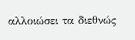αλλοιώσει τα διεθνώς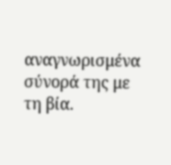αναγνωρισμένα σύνορά της με τη βία.